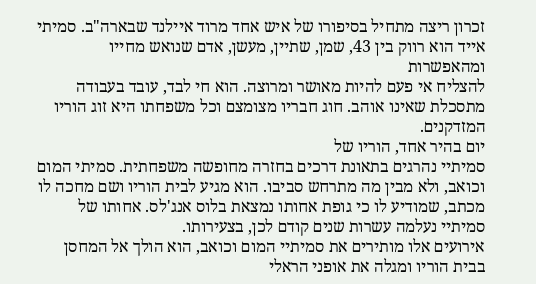זכרון ריצה מתחיל בסיפורו של איש אחד מרוד איילנד שבארה"ב. סמיתי אייד הוא רווק בין 43, שמן, שתיין, מעשן, אדם שנואש מחייו ומהאפשרות
להצליח אי פעם להיות מאושר ומרוצה. הוא חי לבד, עובד בעבודה מתסכלת שאינו אוהב. חוג חבריו מצומצם וכל משפחתו היא זוג הוריו המזדקנים.
יום בהיר אחד, הוריו של
סמיתיי נהרגים בתאונת דרכים בחזרה מחופשה משפחתית. סמיתי המום וכואב, ולא מבין מה מתרחש סביבו. הוא מגיע לבית הוריו ושם מחכה לו מכתב, שמודיע לו כי גופת אחותו נמצאת בלוס אנג'לס. אחותו של סמיתיי נעלמה עשרות שנים קודם לכן, בצעירותו.
אירועים אלו מותירים את סמיתיי המום וכואב, הוא הולך אל המחסן בבית הוריו ומגלה את אופני הראלי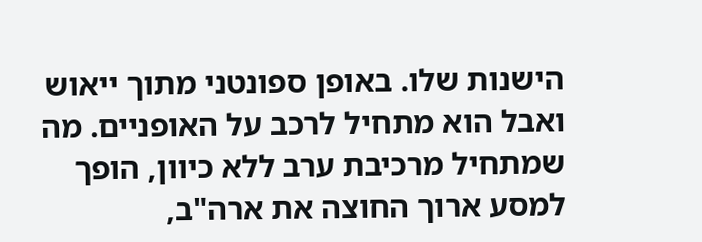הישנות שלו. באופן ספונטני מתוך ייאוש ואבל הוא מתחיל לרכב על האופניים. מה שמתחיל מרכיבת ערב ללא כיוון, הופך למסע ארוך החוצה את ארה"ב,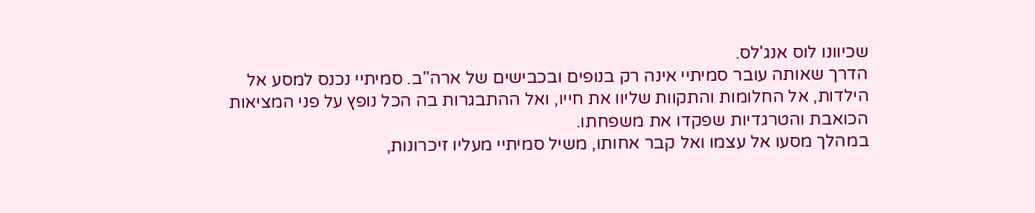שכיוונו לוס אנג'לס.
הדרך שאותה עובר סמיתיי אינה רק בנופים ובכבישים של ארה"ב. סמיתיי נכנס למסע אל הילדות, אל החלומות והתקוות שליוו את חייו, ואל ההתבגרות בה הכל נופץ על פני המציאות הכואבת והטרגדיות שפקדו את משפחתו.
במהלך מסעו אל עצמו ואל קבר אחותו, משיל סמיתיי מעליו זיכרונות,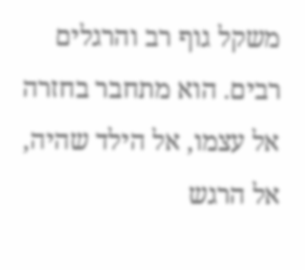משקל גוף רב והרגלים רבים. הוא מתחבר בחזרה אל עצמו, אל הילד שהיה, אל הרגש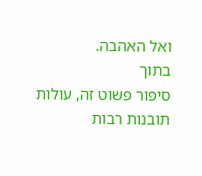ואל האהבה.
בתוך
סיפור פשוט זה, עולות תובנות רבות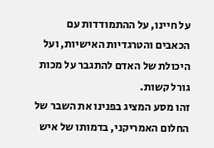על חיינו, על ההתמודדות עם הכאבים והטרגדיות האישיות, ועל היכולת של האדם להתגבר על מכות גורל קשות.
זהו מסע המציג בפנינו את השבר של החלום האמריקני, בדמותו של איש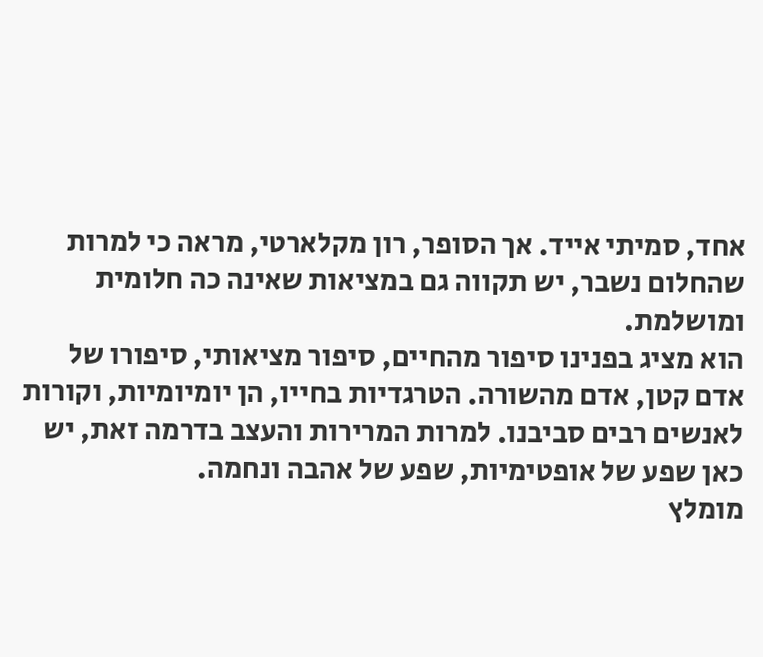אחד, סמיתי אייד. אך הסופר, רון מקלארטי, מראה כי למרות שהחלום נשבר, יש תקווה גם במציאות שאינה כה חלומית ומושלמת.
הוא מציג בפנינו סיפור מהחיים, סיפור מציאותי, סיפורו של אדם קטן, אדם מהשורה. הטרגדיות בחייו, הן יומיומיות, וקורות לאנשים רבים סביבנו. למרות המרירות והעצב בדרמה זאת, יש כאן שפע של אופטימיות, שפע של אהבה ונחמה.
מומלץ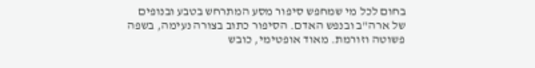בחום לכל מי שמחפש סיפור מסע המתרחש בטבע ובנופים של ארה"ב ובנפש האדם. הסיפור כתוב בצורה נעימה, בשפה פשוטה וזורמת. מאוד אופטימי, כובש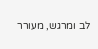לב ומרגש, מעורר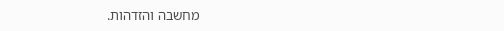מחשבה והזדהות.